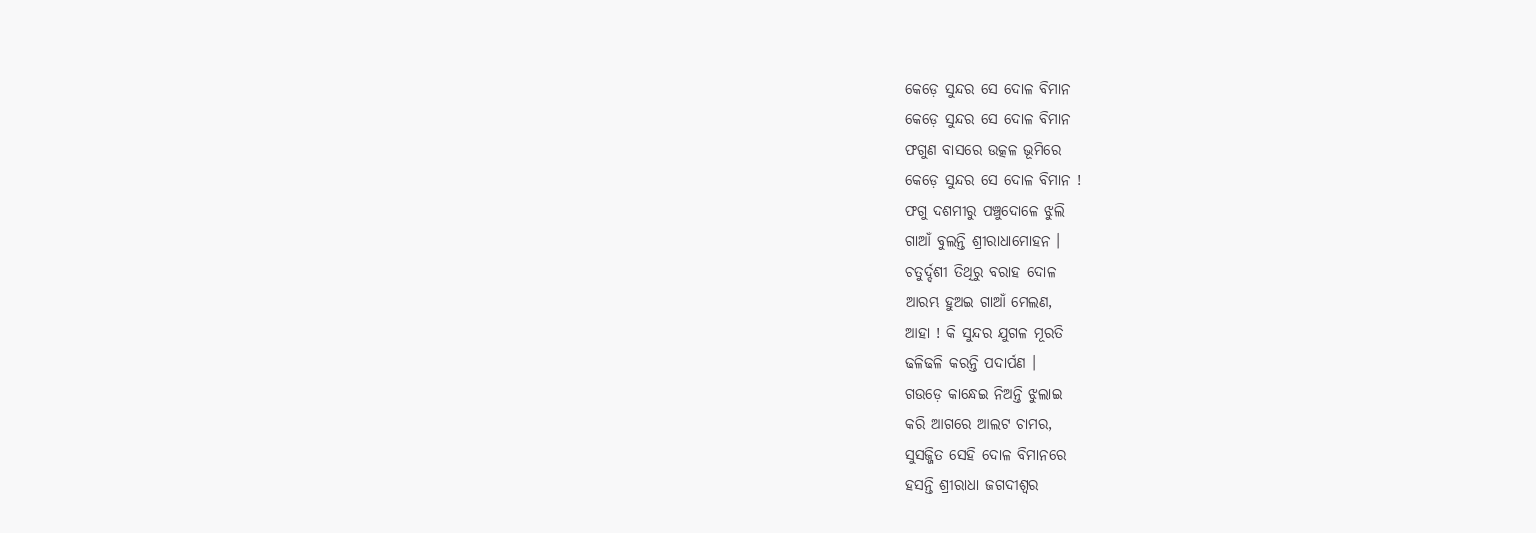କେଡ଼େ ସୁନ୍ଦର ସେ ଦୋଳ ବିମାନ
କେଡ଼େ ସୁନ୍ଦର ସେ ଦୋଳ ବିମାନ
ଫଗୁଣ ବାସରେ ଉତ୍କଳ ଭୂମିରେ
କେଡ଼େ ସୁନ୍ଦର ସେ ଦୋଳ ବିମାନ !
ଫଗୁ ଦଶମୀରୁ ପଞ୍ଚୁଦୋଳେ ଝୁଲି
ଗାଆଁ ବୁଲନ୍ତି ଶ୍ରୀରାଧାମୋହନ ।
ଚତୁର୍ଦ୍ଦଶୀ ତିଥିରୁ ବରାହ ଦୋଳ
ଆରମ୍ଭ ହୁଅଇ ଗାଆଁ ମେଲଣ,
ଆହା ! କି ସୁନ୍ଦର ଯୁଗଳ ମୂରତି
ଢଳିଢଳି କରନ୍ତି ପଦାର୍ପଣ ।
ଗଉଡ଼େ କାନ୍ଧେଇ ନିଅନ୍ତି ଝୁଲାଇ
କରି ଆଗରେ ଆଲଟ ଚାମର,
ସୁସଜ୍ଜିତ ସେହି ଦୋଳ ବିମାନରେ
ହସନ୍ତି ଶ୍ରୀରାଧା ଜଗଦୀଶ୍ବର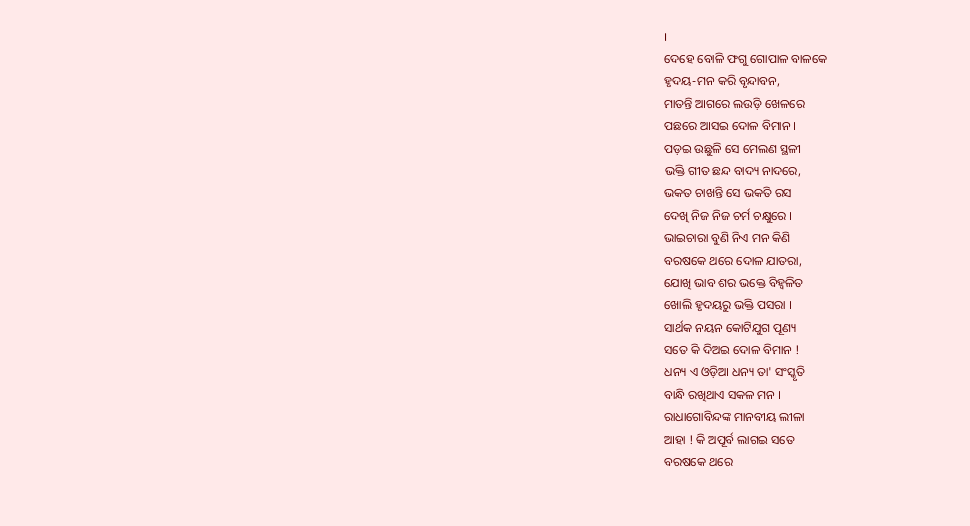।
ଦେହେ ବୋଳି ଫଗୁ ଗୋପାଳ ବାଳକେ
ହୃଦୟ-ମନ କରି ବୃନ୍ଦାବନ,
ମାତନ୍ତି ଆଗରେ ଲଉଡ଼ି ଖେଳରେ
ପଛରେ ଆସଇ ଦୋଳ ବିମାନ ।
ପଡ଼ଇ ଉଛୁଳି ସେ ମେଲଣ ସ୍ଥଳୀ
ଭକ୍ତି ଗୀତ ଛନ୍ଦ ବାଦ୍ୟ ନାଦରେ,
ଭକତ ଚାଖନ୍ତି ସେ ଭକତି ରସ
ଦେଖି ନିଜ ନିଜ ଚର୍ମ ଚକ୍ଷୁରେ ।
ଭାଇଚାରା ବୁଣି ନିଏ ମନ କିଣି
ବରଷକେ ଥରେ ଦୋଳ ଯାତରା,
ଯୋଖି ଭାବ ଶର ଭକ୍ତେ ବିହ୍ବଳିତ
ଖୋଲି ହୃଦୟରୁ ଭକ୍ତି ପସରା ।
ସାର୍ଥକ ନୟନ କୋଟିଯୁଗ ପୂଣ୍ୟ
ସତେ କି ଦିଅଇ ଦୋଳ ବିମାନ !
ଧନ୍ୟ ଏ ଓଡ଼ିଆ ଧନ୍ୟ ତା' ସଂସ୍କୃତି
ବାନ୍ଧି ରଖିଥାଏ ସକଳ ମନ ।
ରାଧାଗୋବିନ୍ଦଙ୍କ ମାନବୀୟ ଲୀଳା
ଆହା ! କି ଅପୂର୍ବ ଲାଗଇ ସତେ
ବରଷକେ ଥରେ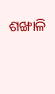ଶଙ୍ଖାଳି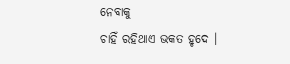ନେବାକୁ
ଚାହିଁ ରହିଥାଏ ଭକତ ହୃଦେ ।